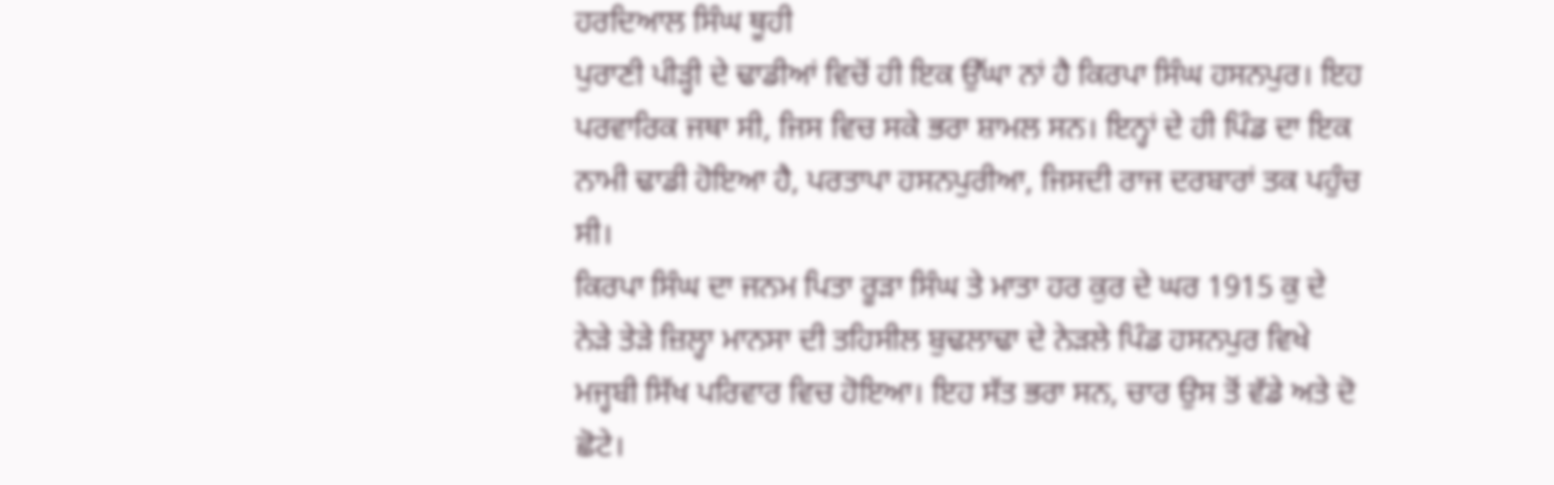ਹਰਦਿਆਲ ਸਿੰਘ ਥੂਹੀ
ਪੁਰਾਣੀ ਪੀੜ੍ਹੀ ਦੇ ਢਾਡੀਆਂ ਵਿਚੋਂ ਹੀ ਇਕ ਉੱਘਾ ਨਾਂ ਹੈ ਕਿਰਪਾ ਸਿੰਘ ਹਸਨਪੁਰ। ਇਹ ਪਰਵਾਰਿਕ ਜਥਾ ਸੀ, ਜਿਸ ਵਿਚ ਸਕੇ ਭਰਾ ਸ਼ਾਮਲ ਸਨ। ਇਨ੍ਹਾਂ ਦੇ ਹੀ ਪਿੰਡ ਦਾ ਇਕ ਨਾਮੀ ਢਾਡੀ ਹੋਇਆ ਹੈ, ਪਰਤਾਪਾ ਹਸਨਪੁਰੀਆ, ਜਿਸਦੀ ਰਾਜ ਦਰਬਾਰਾਂ ਤਕ ਪਹੁੰਚ ਸੀ।
ਕਿਰਪਾ ਸਿੰਘ ਦਾ ਜਨਮ ਪਿਤਾ ਰੂੜਾ ਸਿੰਘ ਤੇ ਮਾਤਾ ਹਰ ਕੁਰ ਦੇ ਘਰ 1915 ਕੁ ਦੇ ਨੇੜੇ ਤੇੜੇ ਜ਼ਿਲ੍ਹਾ ਮਾਨਸਾ ਦੀ ਤਹਿਸੀਲ ਬੁਢਲਾਢਾ ਦੇ ਨੇੜਲੇ ਪਿੰਡ ਹਸਨਪੁਰ ਵਿਖੇ ਮਜ੍ਹਬੀ ਸਿੱਖ ਪਰਿਵਾਰ ਵਿਚ ਹੋਇਆ। ਇਹ ਸੱਤ ਭਰਾ ਸਨ, ਚਾਰ ਉਸ ਤੋਂ ਵੱਡੇ ਅਤੇ ਦੋ ਛੋਟੇ।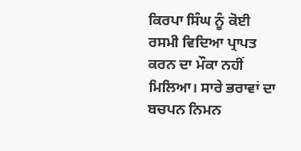ਕਿਰਪਾ ਸਿੰਘ ਨੂੰ ਕੋਈ ਰਸਮੀ ਵਿਦਿਆ ਪ੍ਰਾਪਤ ਕਰਨ ਦਾ ਮੌਕਾ ਨਹੀਂ ਮਿਲਿਆ। ਸਾਰੇ ਭਰਾਵਾਂ ਦਾ ਬਚਪਨ ਨਿਮਨ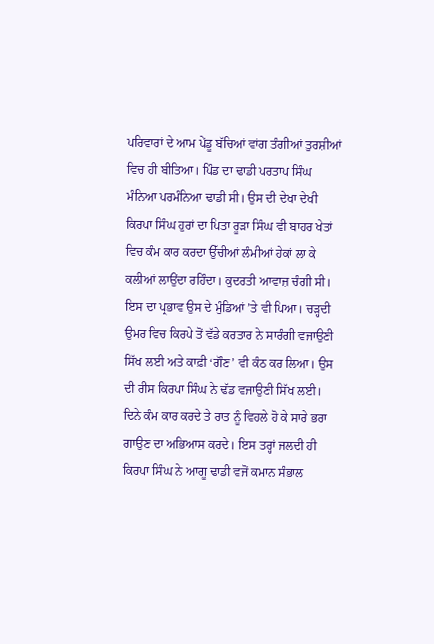ਪਰਿਵਾਰਾਂ ਦੇ ਆਮ ਪੇਂਡੂ ਬੱਚਿਆਂ ਵਾਂਗ ਤੰਗੀਆਂ ਤੁਰਸ਼ੀਆਂ ਵਿਚ ਹੀ ਬੀਤਿਆ। ਪਿੰਡ ਦਾ ਢਾਡੀ ਪਰਤਾਪ ਸਿੰਘ ਮੰਨਿਆ ਪਰਮੰਨਿਆ ਢਾਡੀ ਸੀ। ਉਸ ਦੀ ਦੇਖਾ ਦੇਖੀ ਕਿਰਪਾ ਸਿੰਘ ਹੁਰਾਂ ਦਾ ਪਿਤਾ ਰੂੜਾ ਸਿੰਘ ਵੀ ਬਾਹਰ ਖੇਤਾਂ ਵਿਚ ਕੰਮ ਕਾਰ ਕਰਦਾ ਉੱਚੀਆਂ ਲੰਮੀਆਂ ਹੇਕਾਂ ਲਾ ਕੇ ਕਲੀਆਂ ਲਾਉਂਦਾ ਰਹਿੰਦਾ। ਕੁਦਰਤੀ ਆਵਾਜ਼ ਚੰਗੀ ਸੀ। ਇਸ ਦਾ ਪ੍ਰਭਾਵ ਉਸ ਦੇ ਮੁੰਡਿਆਂ ’ਤੇ ਵੀ ਪਿਆ। ਚੜ੍ਹਦੀ ਉਮਰ ਵਿਚ ਕਿਰਪੇ ਤੋਂ ਵੱਡੇ ਕਰਤਾਰ ਨੇ ਸਾਰੰਗੀ ਵਜਾਉਣੀ ਸਿੱਖ ਲਈ ਅਤੇ ਕਾਫ਼ੀ ‘ਗੌਣ’ ਵੀ ਕੰਠ ਕਰ ਲਿਆ। ਉਸ ਦੀ ਰੀਸ ਕਿਰਪਾ ਸਿੰਘ ਨੇ ਢੱਡ ਵਜਾਉਣੀ ਸਿੱਖ ਲਈ। ਦਿਨੇ ਕੰਮ ਕਾਰ ਕਰਦੇ ਤੇ ਰਾਤ ਨੂੰ ਵਿਹਲੇ ਹੋ ਕੇ ਸਾਰੇ ਭਰਾ ਗਾਉਣ ਦਾ ਅਭਿਆਸ ਕਰਦੇ। ਇਸ ਤਰ੍ਹਾਂ ਜਲਦੀ ਹੀ ਕਿਰਪਾ ਸਿੰਘ ਨੇ ਆਗੂ ਢਾਡੀ ਵਜੋਂ ਕਮਾਨ ਸੰਭਾਲ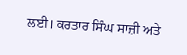ਲਈ। ਕਰਤਾਰ ਸਿੰਘ ਸਾਜ਼ੀ ਅਤੇ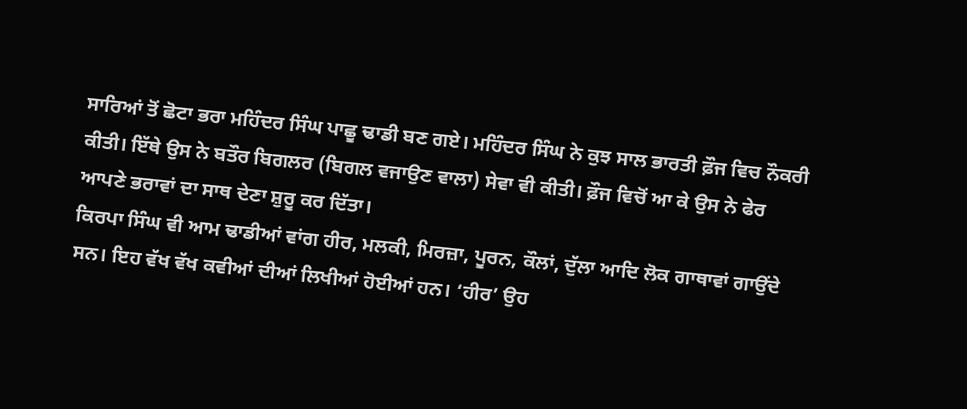ਸਾਰਿਆਂ ਤੋਂ ਛੋਟਾ ਭਰਾ ਮਹਿੰਦਰ ਸਿੰਘ ਪਾਛੂ ਢਾਡੀ ਬਣ ਗਏ। ਮਹਿੰਦਰ ਸਿੰਘ ਨੇ ਕੁਝ ਸਾਲ ਭਾਰਤੀ ਫ਼ੌਜ ਵਿਚ ਨੌਕਰੀ ਕੀਤੀ। ਇੱਥੇ ਉਸ ਨੇ ਬਤੌਰ ਬਿਗਲਰ (ਬਿਗਲ ਵਜਾਉਣ ਵਾਲਾ) ਸੇਵਾ ਵੀ ਕੀਤੀ। ਫ਼ੌਜ ਵਿਚੋਂ ਆ ਕੇ ਉਸ ਨੇ ਫੇਰ ਆਪਣੇ ਭਰਾਵਾਂ ਦਾ ਸਾਥ ਦੇਣਾ ਸ਼ੁਰੂ ਕਰ ਦਿੱਤਾ।
ਕਿਰਪਾ ਸਿੰਘ ਵੀ ਆਮ ਢਾਡੀਆਂ ਵਾਂਗ ਹੀਰ, ਮਲਕੀ, ਮਿਰਜ਼ਾ, ਪੂਰਨ, ਕੌਲਾਂ, ਦੁੱਲਾ ਆਦਿ ਲੋਕ ਗਾਥਾਵਾਂ ਗਾਉਂਦੇ ਸਨ। ਇਹ ਵੱਖ ਵੱਖ ਕਵੀਆਂ ਦੀਆਂ ਲਿਖੀਆਂ ਹੋਈਆਂ ਹਨ। ‘ਹੀਰ’ ਉਹ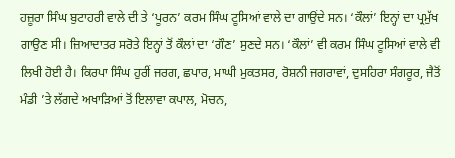ਹਜ਼ੂਰਾ ਸਿੰਘ ਬੁਟਾਹਰੀ ਵਾਲੇ ਦੀ ਤੇ ‘ਪੂਰਨ’ ਕਰਮ ਸਿੰਘ ਟੂਸਿਆਂ ਵਾਲੇ ਦਾ ਗਾਉਂਦੇ ਸਨ। ‘ਕੌਲਾਂ’ ਇਨ੍ਹਾਂ ਦਾ ਪ੍ਰਮੁੱਖ ਗਾਉਣ ਸੀ। ਜ਼ਿਆਦਾਤਰ ਸਰੋਤੇ ਇਨ੍ਹਾਂ ਤੋਂ ਕੌਲਾਂ ਦਾ ‘ਗੌਣ’ ਸੁਣਦੇ ਸਨ। ‘ਕੌਲਾਂ’ ਵੀ ਕਰਮ ਸਿੰਘ ਟੂਸਿਆਂ ਵਾਲੇ ਵੀ ਲਿਖੀ ਹੋਈ ਹੈ। ਕਿਰਪਾ ਸਿੰਘ ਹੁਰੀਂ ਜਰਗ, ਛਪਾਰ, ਮਾਘੀ ਮੁਕਤਸਰ, ਰੋਸ਼ਨੀ ਜਗਰਾਵਾਂ, ਦੁਸਹਿਰਾ ਸੰਗਰੂਰ, ਜੈਤੋਂ ਮੰਡੀ ’ਤੇ ਲੱਗਦੇ ਅਖਾੜਿਆਂ ਤੋਂ ਇਲਾਵਾ ਕਪਾਲ, ਮੋਚਨ,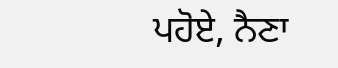ਪਹੋਏ, ਨੈਣਾ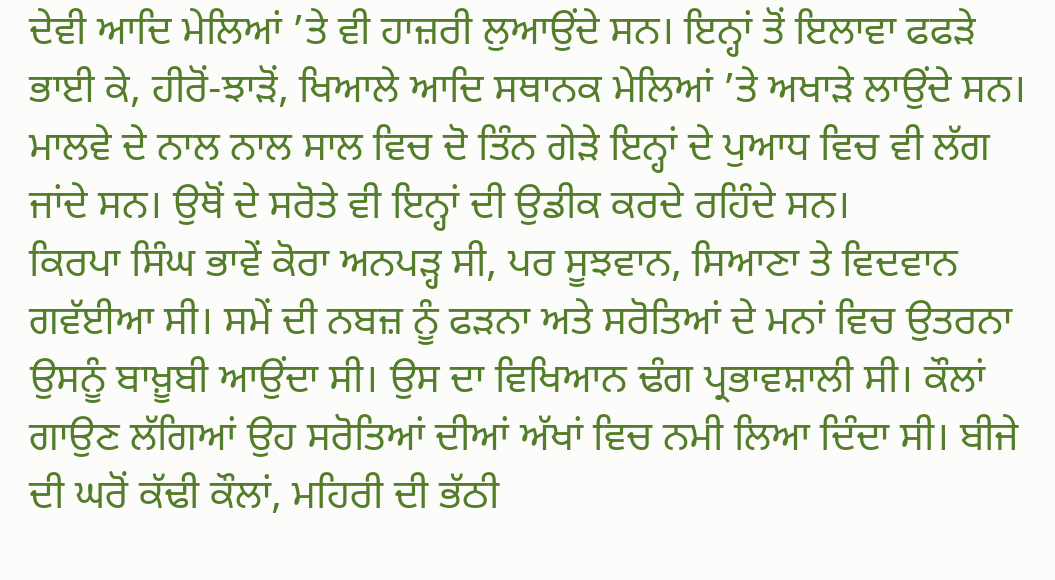ਦੇਵੀ ਆਦਿ ਮੇਲਿਆਂ ’ਤੇ ਵੀ ਹਾਜ਼ਰੀ ਲੁਆਉਂਦੇ ਸਨ। ਇਨ੍ਹਾਂ ਤੋਂ ਇਲਾਵਾ ਫਫੜੇ ਭਾਈ ਕੇ, ਹੀਰੋਂ-ਝਾੜੋਂ, ਖਿਆਲੇ ਆਦਿ ਸਥਾਨਕ ਮੇਲਿਆਂ ’ਤੇ ਅਖਾੜੇ ਲਾਉਂਦੇ ਸਨ। ਮਾਲਵੇ ਦੇ ਨਾਲ ਨਾਲ ਸਾਲ ਵਿਚ ਦੋ ਤਿੰਨ ਗੇੜੇ ਇਨ੍ਹਾਂ ਦੇ ਪੁਆਧ ਵਿਚ ਵੀ ਲੱਗ ਜਾਂਦੇ ਸਨ। ਉਥੋਂ ਦੇ ਸਰੋਤੇ ਵੀ ਇਨ੍ਹਾਂ ਦੀ ਉਡੀਕ ਕਰਦੇ ਰਹਿੰਦੇ ਸਨ।
ਕਿਰਪਾ ਸਿੰਘ ਭਾਵੇਂ ਕੋਰਾ ਅਨਪੜ੍ਹ ਸੀ, ਪਰ ਸੂਝਵਾਨ, ਸਿਆਣਾ ਤੇ ਵਿਦਵਾਨ ਗਵੱਈਆ ਸੀ। ਸਮੇਂ ਦੀ ਨਬਜ਼ ਨੂੰ ਫੜਨਾ ਅਤੇ ਸਰੋਤਿਆਂ ਦੇ ਮਨਾਂ ਵਿਚ ਉਤਰਨਾ ਉਸਨੂੰ ਬਾਖ਼ੂਬੀ ਆਉਂਦਾ ਸੀ। ਉਸ ਦਾ ਵਿਖਿਆਨ ਢੰਗ ਪ੍ਰਭਾਵਸ਼ਾਲੀ ਸੀ। ਕੌਲਾਂ ਗਾਉਣ ਲੱਗਿਆਂ ਉਹ ਸਰੋਤਿਆਂ ਦੀਆਂ ਅੱਖਾਂ ਵਿਚ ਨਮੀ ਲਿਆ ਦਿੰਦਾ ਸੀ। ਬੀਜੇ ਦੀ ਘਰੋਂ ਕੱਢੀ ਕੌਲਾਂ, ਮਹਿਰੀ ਦੀ ਭੱਠੀ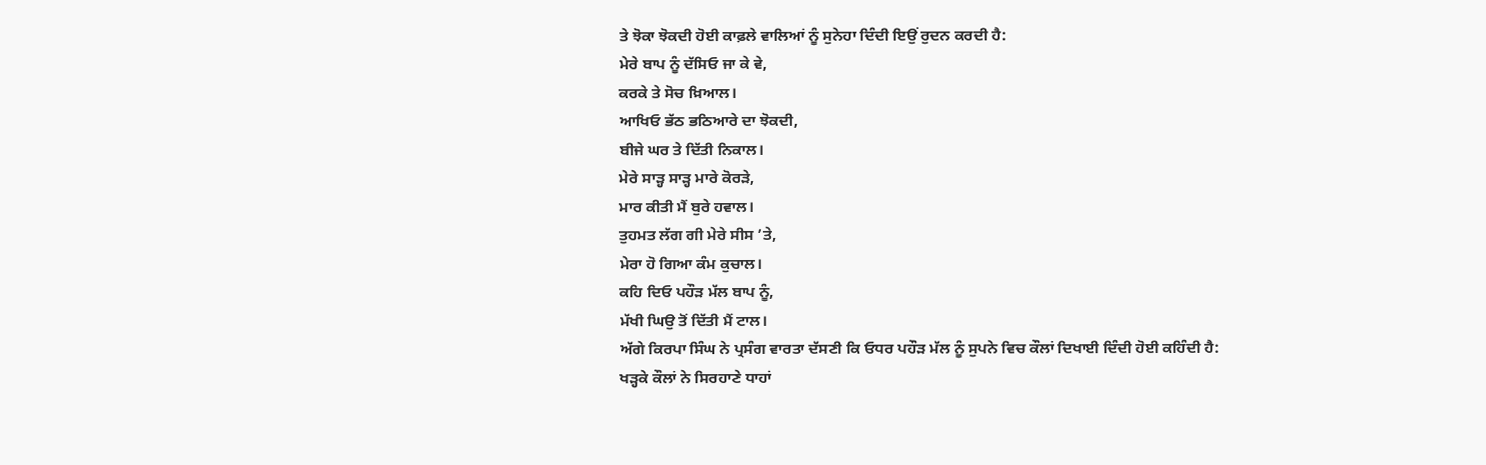ਤੇ ਝੋਕਾ ਝੋਕਦੀ ਹੋਈ ਕਾਫ਼ਲੇ ਵਾਲਿਆਂ ਨੂੰ ਸੁਨੇਹਾ ਦਿੰਦੀ ਇਉਂ ਰੁਦਨ ਕਰਦੀ ਹੈ:
ਮੇਰੇ ਬਾਪ ਨੂੰ ਦੱਸਿਓ ਜਾ ਕੇ ਵੇ,
ਕਰਕੇ ਤੇ ਸੋਚ ਖ਼ਿਆਲ।
ਆਖਿਓ ਭੱਠ ਭਠਿਆਰੇ ਦਾ ਝੋਕਦੀ,
ਬੀਜੇ ਘਰ ਤੇ ਦਿੱਤੀ ਨਿਕਾਲ।
ਮੇਰੇ ਸਾੜ੍ਹ ਸਾੜ੍ਹ ਮਾਰੇ ਕੋਰੜੇ,
ਮਾਰ ਕੀਤੀ ਮੈਂ ਬੁਰੇ ਹਵਾਲ।
ਤੁਹਮਤ ਲੱਗ ਗੀ ਮੇਰੇ ਸੀਸ ’ਤੇ,
ਮੇਰਾ ਹੋ ਗਿਆ ਕੰਮ ਕੁਚਾਲ।
ਕਹਿ ਦਿਓ ਪਹੌੜ ਮੱਲ ਬਾਪ ਨੂੰ,
ਮੱਖੀ ਘਿਉ ਤੋਂ ਦਿੱਤੀ ਮੈਂ ਟਾਲ।
ਅੱਗੇ ਕਿਰਪਾ ਸਿੰਘ ਨੇ ਪ੍ਰਸੰਗ ਵਾਰਤਾ ਦੱਸਣੀ ਕਿ ਓਧਰ ਪਹੌੜ ਮੱਲ ਨੂੰ ਸੁਪਨੇ ਵਿਚ ਕੌਲਾਂ ਦਿਖਾਈ ਦਿੰਦੀ ਹੋਈ ਕਹਿੰਦੀ ਹੈ:
ਖੜ੍ਹਕੇ ਕੌਲਾਂ ਨੇ ਸਿਰਹਾਣੇ ਧਾਹਾਂ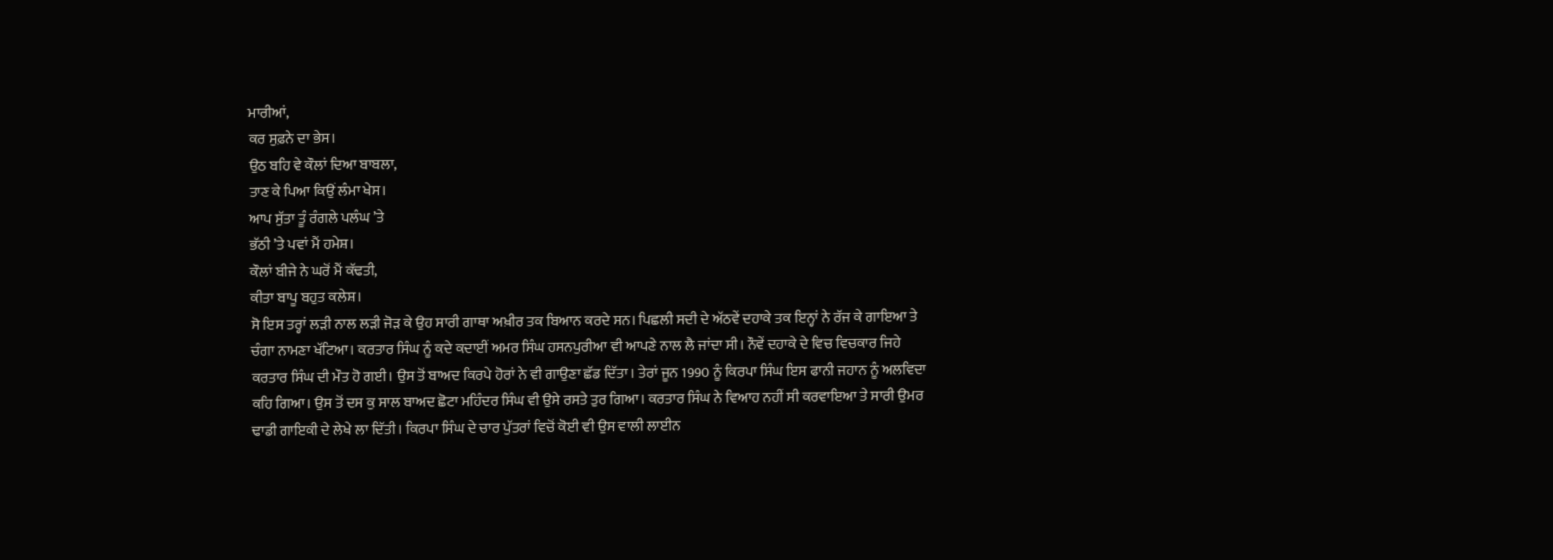ਮਾਰੀਆਂ,
ਕਰ ਸੁਫ਼ਨੇ ਦਾ ਭੇਸ।
ਉਠ ਬਹਿ ਵੇ ਕੌਲਾਂ ਦਿਆ ਬਾਬਲਾ,
ਤਾਣ ਕੇ ਪਿਆ ਕਿਉਂ ਲੰਮਾ ਖੇਸ।
ਆਪ ਸੁੱਤਾ ਤੂੰ ਰੰਗਲੇ ਪਲੰਘ ’ਤੇ
ਭੱਠੀ ’ਤੇ ਪਵਾਂ ਮੈਂ ਹਮੇਸ਼।
ਕੌਲਾਂ ਬੀਜੇ ਨੇ ਘਰੋਂ ਮੈਂ ਕੱਢਤੀ,
ਕੀਤਾ ਬਾਪੂ ਬਹੁਤ ਕਲੇਸ਼।
ਸੋ ਇਸ ਤਰ੍ਹਾਂ ਲੜੀ ਨਾਲ ਲੜੀ ਜੋੜ ਕੇ ਉਹ ਸਾਰੀ ਗਾਥਾ ਅਖ਼ੀਰ ਤਕ ਬਿਆਨ ਕਰਦੇ ਸਨ। ਪਿਛਲੀ ਸਦੀ ਦੇ ਅੱਠਵੇਂ ਦਹਾਕੇ ਤਕ ਇਨ੍ਹਾਂ ਨੇ ਰੱਜ ਕੇ ਗਾਇਆ ਤੇ ਚੰਗਾ ਨਾਮਣਾ ਖੱਟਿਆ। ਕਰਤਾਰ ਸਿੰਘ ਨੂੰ ਕਦੇ ਕਦਾਈਂ ਅਮਰ ਸਿੰਘ ਹਸਨਪੁਰੀਆ ਵੀ ਆਪਣੇ ਨਾਲ ਲੈ ਜਾਂਦਾ ਸੀ। ਨੌਵੇਂ ਦਹਾਕੇ ਦੇ ਵਿਚ ਵਿਚਕਾਰ ਜਿਹੇ ਕਰਤਾਰ ਸਿੰਘ ਦੀ ਮੌਤ ਹੋ ਗਈ। ਉਸ ਤੋਂ ਬਾਅਦ ਕਿਰਪੇ ਹੋਰਾਂ ਨੇ ਵੀ ਗਾਉਣਾ ਛੱਡ ਦਿੱਤਾ। ਤੇਰਾਂ ਜੂਨ 1990 ਨੂੰ ਕਿਰਪਾ ਸਿੰਘ ਇਸ ਫਾਨੀ ਜਹਾਨ ਨੂੰ ਅਲਵਿਦਾ ਕਹਿ ਗਿਆ। ਉਸ ਤੋਂ ਦਸ ਕੁ ਸਾਲ ਬਾਅਦ ਛੋਟਾ ਮਹਿੰਦਰ ਸਿੰਘ ਵੀ ਉਸੇ ਰਸਤੇ ਤੁਰ ਗਿਆ। ਕਰਤਾਰ ਸਿੰਘ ਨੇ ਵਿਆਹ ਨਹੀਂ ਸੀ ਕਰਵਾਇਆ ਤੇ ਸਾਰੀ ਉਮਰ ਢਾਡੀ ਗਾਇਕੀ ਦੇ ਲੇਖੇ ਲਾ ਦਿੱਤੀ। ਕਿਰਪਾ ਸਿੰਘ ਦੇ ਚਾਰ ਪੁੱਤਰਾਂ ਵਿਚੋਂ ਕੋਈ ਵੀ ਉਸ ਵਾਲੀ ਲਾਈਨ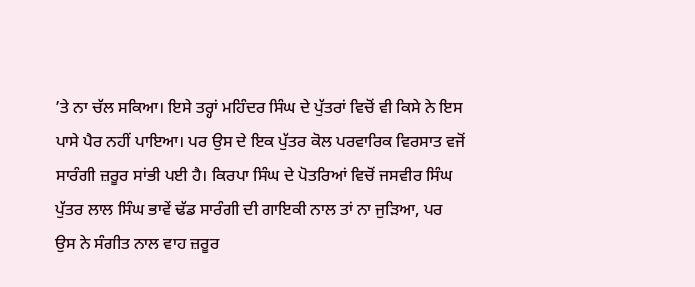’ਤੇ ਨਾ ਚੱਲ ਸਕਿਆ। ਇਸੇ ਤਰ੍ਹਾਂ ਮਹਿੰਦਰ ਸਿੰਘ ਦੇ ਪੁੱਤਰਾਂ ਵਿਚੋਂ ਵੀ ਕਿਸੇ ਨੇ ਇਸ ਪਾਸੇ ਪੈਰ ਨਹੀਂ ਪਾਇਆ। ਪਰ ਉਸ ਦੇ ਇਕ ਪੁੱਤਰ ਕੋਲ ਪਰਵਾਰਿਕ ਵਿਰਸਾਤ ਵਜੋਂ ਸਾਰੰਗੀ ਜ਼ਰੂਰ ਸਾਂਭੀ ਪਈ ਹੈ। ਕਿਰਪਾ ਸਿੰਘ ਦੇ ਪੋਤਰਿਆਂ ਵਿਚੋਂ ਜਸਵੀਰ ਸਿੰਘ ਪੁੱਤਰ ਲਾਲ ਸਿੰਘ ਭਾਵੇਂ ਢੱਡ ਸਾਰੰਗੀ ਦੀ ਗਾਇਕੀ ਨਾਲ ਤਾਂ ਨਾ ਜੁੜਿਆ, ਪਰ ਉਸ ਨੇ ਸੰਗੀਤ ਨਾਲ ਵਾਹ ਜ਼ਰੂਰ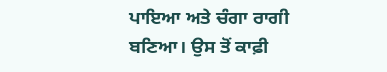ਪਾਇਆ ਅਤੇ ਚੰਗਾ ਰਾਗੀ ਬਣਿਆ। ਉਸ ਤੋਂ ਕਾਫ਼ੀ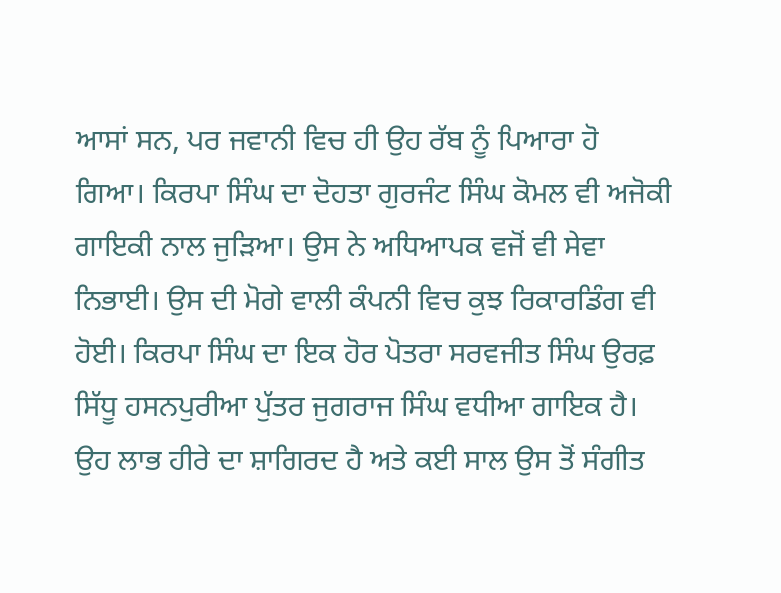ਆਸਾਂ ਸਨ, ਪਰ ਜਵਾਨੀ ਵਿਚ ਹੀ ਉਹ ਰੱਬ ਨੂੰ ਪਿਆਰਾ ਹੋ ਗਿਆ। ਕਿਰਪਾ ਸਿੰਘ ਦਾ ਦੋਹਤਾ ਗੁਰਜੰਟ ਸਿੰਘ ਕੋਮਲ ਵੀ ਅਜੋਕੀ ਗਾਇਕੀ ਨਾਲ ਜੁੜਿਆ। ਉਸ ਨੇ ਅਧਿਆਪਕ ਵਜੋਂ ਵੀ ਸੇਵਾ ਨਿਭਾਈ। ਉਸ ਦੀ ਮੋਗੇ ਵਾਲੀ ਕੰਪਨੀ ਵਿਚ ਕੁਝ ਰਿਕਾਰਡਿੰਗ ਵੀ ਹੋਈ। ਕਿਰਪਾ ਸਿੰਘ ਦਾ ਇਕ ਹੋਰ ਪੋਤਰਾ ਸਰਵਜੀਤ ਸਿੰਘ ਉਰਫ਼ ਸਿੱਧੂ ਹਸਨਪੁਰੀਆ ਪੁੱਤਰ ਜੁਗਰਾਜ ਸਿੰਘ ਵਧੀਆ ਗਾਇਕ ਹੈ। ਉਹ ਲਾਭ ਹੀਰੇ ਦਾ ਸ਼ਾਗਿਰਦ ਹੈ ਅਤੇ ਕਈ ਸਾਲ ਉਸ ਤੋਂ ਸੰਗੀਤ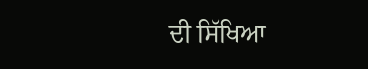ਦੀ ਸਿੱਖਿਆ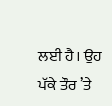ਲਈ ਹੈ। ਉਹ ਪੱਕੇ ਤੌਰ ’ਤੇ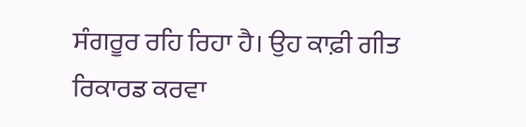ਸੰਗਰੂਰ ਰਹਿ ਰਿਹਾ ਹੈ। ਉਹ ਕਾਫ਼ੀ ਗੀਤ ਰਿਕਾਰਡ ਕਰਵਾ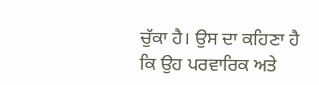ਚੁੱਕਾ ਹੈ। ਉਸ ਦਾ ਕਹਿਣਾ ਹੈ ਕਿ ਉਹ ਪਰਵਾਰਿਕ ਅਤੇ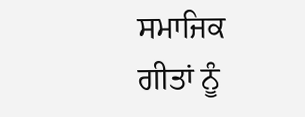ਸਮਾਜਿਕ ਗੀਤਾਂ ਨੂੰ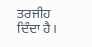ਤਰਜੀਹ ਦਿੰਦਾ ਹੈ।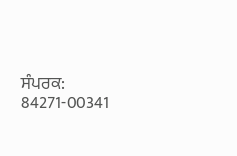ਸੰਪਰਕ: 84271-00341